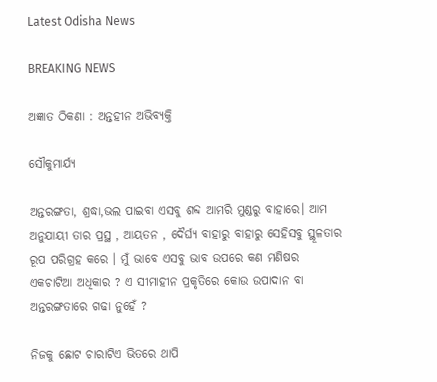Latest Odisha News

BREAKING NEWS

ଅଜ୍ଞାତ ଠିକଣା : ଅନ୍ତହୀନ ଅଭିବ୍ୟକ୍ତି

ସୌକୁମାର୍ଯ୍ୟ

ଅନ୍ତରଙ୍ଗତା, ଶ୍ରଦ୍ଧା,ଭଲ ପାଇବା ଏସବୁ ଶବ୍ଦ ଆମରି ମୁଣ୍ଡରୁ ବାହାରେ। ଆମ ଅନୁଯାୟୀ ତାର ପ୍ରସ୍ଥ , ଆୟତନ , ଦୈର୍ଘ୍ୟ ବାହାରୁ ବାହାରୁ ସେହିସବୁ ସ୍ଥୂଳତାର ରୂପ ପରିଗ୍ରହ କରେ । ମୁଁ ଭାବେ ଏସବୁ ଭାବ ଉପରେ କଣ ମଣିଷର ଏକଚାଟିଆ ଅଧିକାର ? ଏ ସୀମାହୀନ ପ୍ରକୃତିରେ କୋଉ ଉପାଦାନ ବା ଅନ୍ତରଙ୍ଗତାରେ ଗଢା ନୁହେଁ ?

ନିଜକୁ ଛୋଟ ଚାରାଟିଏ ଭିତରେ ଥାପି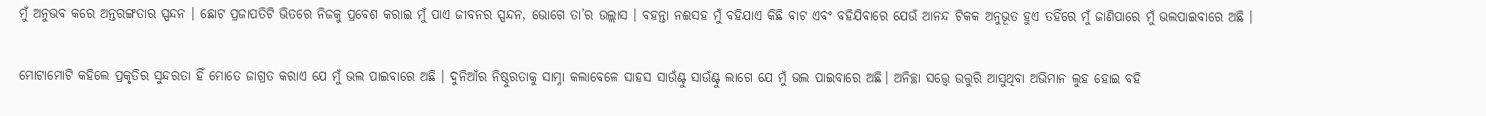ମୁଁ ଅନୁଭବ କରେ ଅନ୍ତରଙ୍ଗତାର ସ୍ପନ୍ଦନ । ଛୋଟ ପ୍ରଜାପତିଟି ଭିତରେ ନିଜକୁ ପ୍ରବେଶ କରାଇ ମୁଁ ପାଏ ଜୀବନର ସ୍ପନ୍ଦନ, ଭୋଗେ ତା’ର ଉଲ୍ଲାସ । ବହନ୍ତା ନଈସହ ମୁଁ ବହିଯାଏ କିଛି ବାଟ ଏବଂ ବହିଯିବାରେ ଯେଉଁ ଆନନ୍ଦ ଟିକକ ଅନୁଭୂତ ହୁଏ ତହିଁରେ ମୁଁ ଜାଣିପାରେ ମୁଁ ଭଲପାଇବାରେ ଅଛି ।

ମୋଟାମୋଟି କହିଲେ ପ୍ରକୃତିର ସୁନ୍ଦରତା ହିଁ ମୋତେ ଜାଗ୍ରତ କରାଏ ଯେ ମୁଁ ଭଲ ପାଇବାରେ ଅଛି । ଦୁନିଆଁର ନିଷ୍ଠୁରତାକୁ ସାମ୍ନା କଲାବେଳେ ସାହସ ସାଉଁଣ୍ଟୁ ସାଉଁଣ୍ଟୁ ଲାଗେ ଯେ ମୁଁ ଭଲ ପାଇବାରେ ଅଛି। ଅନିଚ୍ଛା ସତ୍ତ୍ୱେ ଉତ୍ତୁରି ଆସୁଥିବା ଅଭିମାନ ଲୁହ ହୋଇ ବହି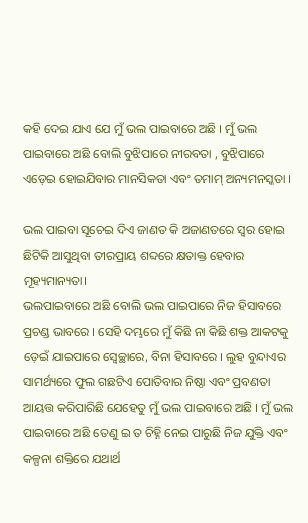କହି ଦେଇ ଯାଏ ଯେ ମୁଁ ଭଲ ପାଇବାରେ ଅଛି । ମୁଁ ଭଲ ପାଇବାରେ ଅଛି ବୋଲି ବୁଝିପାରେ ନୀରବତା , ବୁଝିପାରେ ଏଡ଼େଇ ହୋଇଯିବାର ମାନସିକତା ଏବଂ ତମାମ୍ ଅନ୍ୟମନସ୍କତା ।

ଭଲ ପାଇବା ସୂଚେଇ ଦିଏ ଜାଣତ କି ଅଜାଣତରେ ସ୍ଵର ହୋଇ ଛିଟିକି ଆସୁଥିବା ତୀରପ୍ରାୟ ଶବ୍ଦରେ କ୍ଷତାକ୍ତ ହେବାର ମୂହ୍ୟମାନ୍ୟତା।
ଭଲପାଇବାରେ ଅଛି ବୋଲି ଭଲ ପାଇପାରେ ନିଜ ହିସାବରେ ପ୍ରଚଣ୍ଡ ଭାବରେ । ସେହି ଦମ୍ଭରେ ମୁଁ କିଛି ନା କିଛି ଶକ୍ତ ଆକଟକୁ ଡ଼େଇଁ ଯାଇପାରେ ସ୍ବେଚ୍ଛାରେ, ବିନା ହିସାବରେ । ଲୁହ ବୁନ୍ଦାଏର ସାମର୍ଥ୍ୟରେ ଫୁଲ ଗଛଟିଏ ପୋତିବାର ନିଷ୍ଠା ଏବଂ ପ୍ରବଣତା ଆୟତ୍ତ କରିପାରିଛି ଯେହେତୁ ମୁଁ ଭଲ ପାଇବାରେ ଅଛି । ମୁଁ ଭଲ ପାଇବାରେ ଅଛି ତେଣୁ ଇ ତ ଚିହ୍ନି ନେଇ ପାରୁଛି ନିଜ ଯୁକ୍ତି ଏବଂ କଳ୍ପନା ଶକ୍ତିରେ ଯଥାର୍ଥ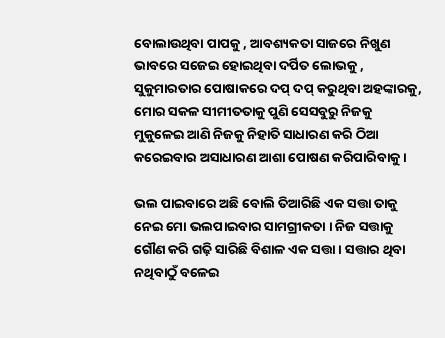ବୋଲାଉଥିବା ପାପକୁ , ଆବଶ୍ୟକତା ସାଜରେ ନିଖୁଣ ଭାବରେ ସଜେଇ ହୋଇଥିବା ଦର୍ପିତ ଲୋଭକୁ , ସୁକୁମାରତାର ପୋଷାକରେ ଦପ୍ ଦପ୍ କରୁଥିବା ଅହଙ୍କାରକୁ, ମୋର ସକଳ ସୀମୀତତାକୁ ପୁଣି ସେସବୁରୁ ନିଜକୁ ମୁକୁଳେଇ ଆଣି ନିଜକୁ ନିହାତି ସାଧାରଣ କରି ଠିଆ କରେଇବାର ଅସାଧାରଣ ଆଶା ପୋଷଣ କରିପାରିବାକୁ ।

ଭଲ ପାଇବାରେ ଅଛି ବୋଲି ତିଆରିଛି ଏକ ସତ୍ତା ତାକୁ ନେଇ ମୋ ଭଲପାଇବାର ସାମଗ୍ରୀକତା । ନିଜ ସତ୍ତାକୁ ଗୌଣ କରି ଗଢ଼ି ସାରିଛି ବିଶାଳ ଏକ ସତ୍ତା । ସତ୍ତାର ଥିବା ନଥିବାଠୁଁ ବଳେଇ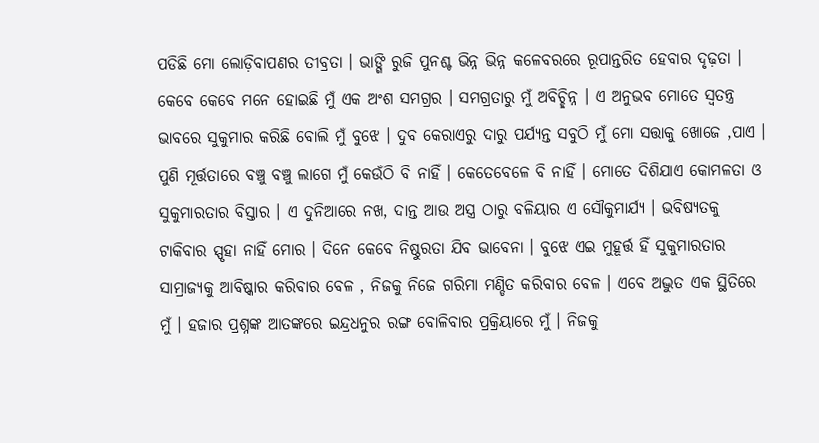ପଡିଛି ମୋ ଲୋଡ଼ିବାପଣର ତୀବ୍ରତା । ଭାଙ୍ଗି ରୁଜି ପୁନଶ୍ଚ ଭିନ୍ନ ଭିନ୍ନ କଳେବରରେ ରୂପାନ୍ତରିତ ହେବାର ଦୃଢ଼ତା । କେବେ କେବେ ମନେ ହୋଇଛି ମୁଁ ଏକ ଅଂଶ ସମଗ୍ରର । ସମଗ୍ରତାରୁ ମୁଁ ଅବିଚ୍ଛିନ୍ନ । ଏ ଅନୁଭବ ମୋତେ ସ୍ୱତନ୍ତ୍ର ଭାବରେ ସୁକୁମାର କରିଛି ବୋଲି ମୁଁ ବୁଝେ । ଦୁବ କେରାଏରୁ ଦାରୁ ପର୍ଯ୍ୟନ୍ତ ସବୁଠି ମୁଁ ମୋ ସତ୍ତାକୁ ଖୋଜେ ,ପାଏ । ପୁଣି ମୂର୍ତ୍ତତାରେ ବଞ୍ଚୁ ବଞ୍ଚୁ ଲାଗେ ମୁଁ କେଉଁଠି ବି ନାହିଁ । କେତେବେଳେ ବି ନାହିଁ । ମୋତେ ଦିଶିଯାଏ କୋମଳତା ଓ ସୁକୁମାରତାର ବିସ୍ତାର । ଏ ଦୁନିଆରେ ନଖ, ଦାନ୍ତ ଆଉ ଅସ୍ତ୍ର ଠାରୁ ବଳିୟାର ଏ ସୌକୁମାର୍ଯ୍ୟ । ଭବିଷ୍ୟତକୁ ଟାକିବାର ସ୍ପୃହା ନାହିଁ ମୋର । ଦିନେ କେବେ ନିଷ୍ଠୁରତା ଯିବ ଭାବେନା । ବୁଝେ ଏଇ ମୁହୂର୍ତ୍ତ ହିଁ ସୁକୁମାରତାର ସାମ୍ରାଜ୍ୟକୁ ଆବିଷ୍କାର କରିବାର ବେଳ , ନିଜକୁ ନିଜେ ଗରିମା ମଣ୍ଡିତ କରିବାର ବେଳ । ଏବେ ଅଦ୍ଭୁତ ଏକ ସ୍ଥିତିରେ ମୁଁ । ହଜାର ପ୍ରଶ୍ନଙ୍କ ଆତଙ୍କରେ ଇନ୍ଦ୍ରଧନୁର ରଙ୍ଗ ବୋଳିବାର ପ୍ରକ୍ରିୟାରେ ମୁଁ । ନିଜକୁ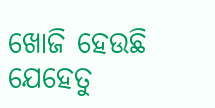ଖୋଜି ହେଉଛି ଯେହେତୁ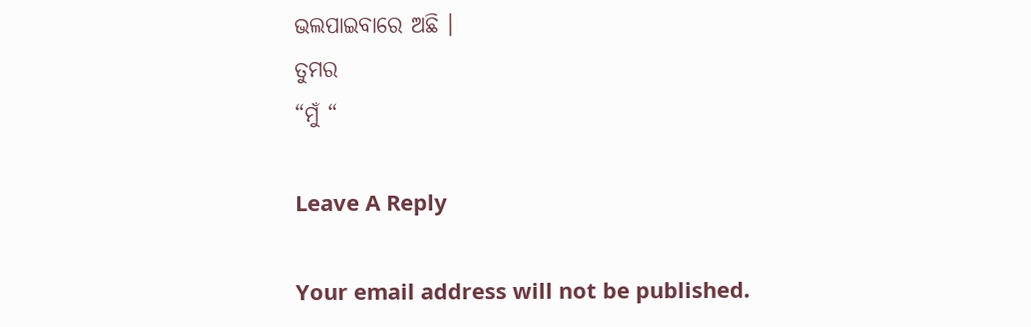ଭଲପାଇବାରେ ଅଛି ।
ତୁମର
“ମୁଁ “

Leave A Reply

Your email address will not be published.